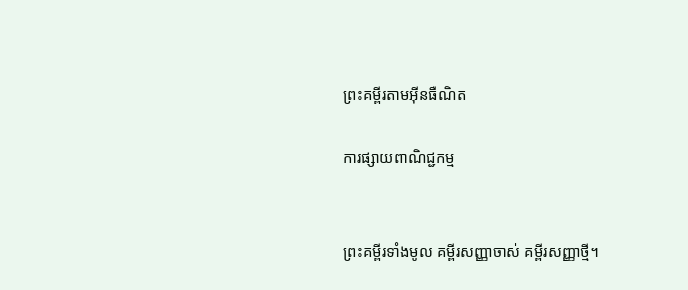ព្រះគម្ពីរតាមអ៊ីនធឺណិត

ការផ្សាយពាណិជ្ជកម្ម


ព្រះគម្ពីរទាំងមូល គម្ពីរសញ្ញាចាស់ គម្ពីរសញ្ញាថ្មី។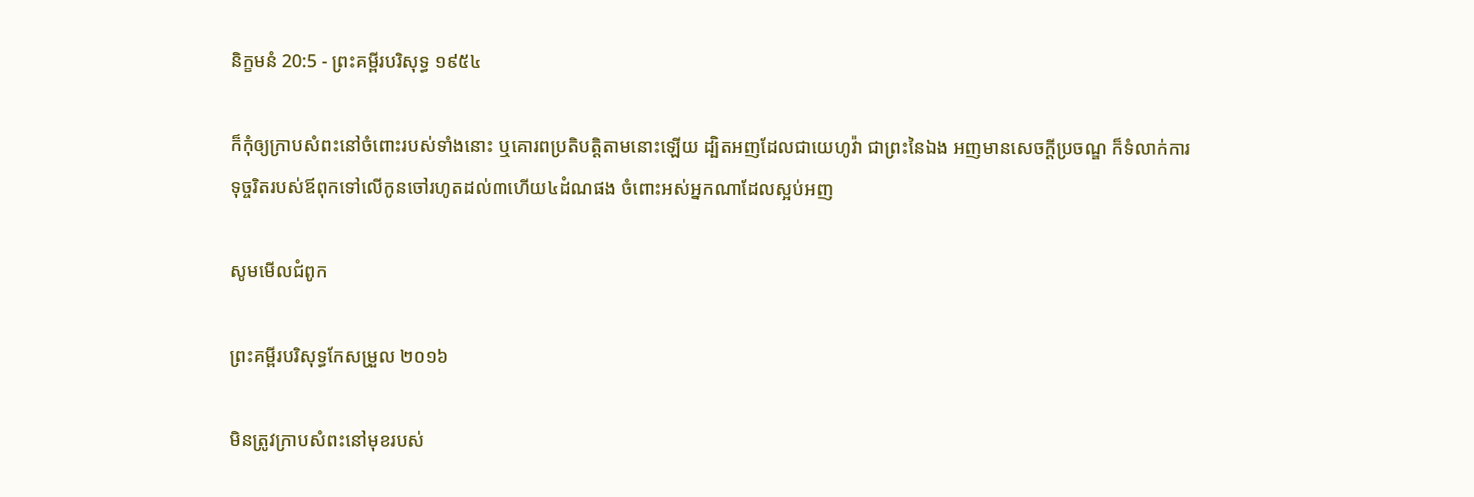និក្ខមនំ 20:5 - ព្រះគម្ពីរបរិសុទ្ធ ១៩៥៤

ក៏កុំឲ្យក្រាបសំពះនៅចំពោះរបស់ទាំងនោះ ឬគោរពប្រតិ‌បត្តិតាមនោះឡើយ ដ្បិតអញដែលជាយេហូវ៉ា ជាព្រះនៃឯង អញមានសេចក្ដីប្រចណ្ឌ ក៏ទំលាក់ការទុច្ចរិតរបស់ឪពុកទៅលើកូនចៅរហូតដល់៣ហើយ៤ដំណផង ចំពោះអស់អ្នកណាដែលស្អប់អញ

សូមមើលជំពូក

ព្រះគម្ពីរបរិសុទ្ធកែសម្រួល ២០១៦

មិនត្រូវក្រាបសំពះនៅមុខរបស់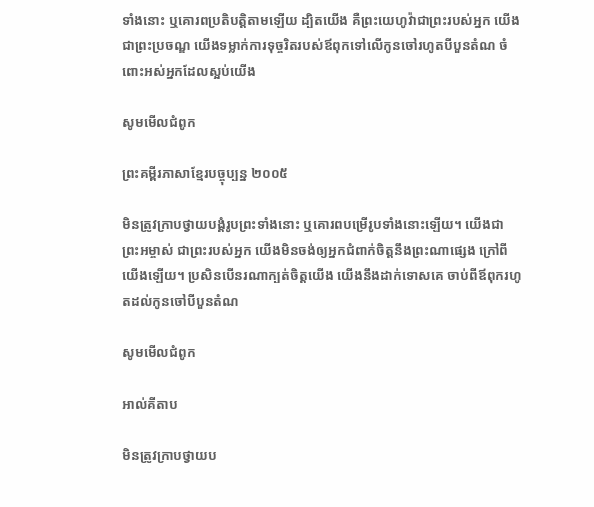ទាំងនោះ ឬគោរពប្រតិ‌បត្តិតាមឡើយ ដ្បិតយើង គឺព្រះ‌យេហូវ៉ាជាព្រះរបស់អ្នក យើងជាព្រះប្រចណ្ឌ យើងទម្លាក់ការទុច្ចរិតរបស់ឪពុកទៅលើកូនចៅរហូតបីបួនតំណ ចំពោះអស់អ្នកដែលស្អប់យើង

សូមមើលជំពូក

ព្រះគម្ពីរភាសាខ្មែរបច្ចុប្បន្ន ២០០៥

មិនត្រូវក្រាបថ្វាយ‌បង្គំរូបព្រះទាំងនោះ ឬគោរពបម្រើរូបទាំងនោះឡើយ។ យើងជាព្រះ‌អម្ចាស់ ជាព្រះរបស់អ្នក យើងមិនចង់ឲ្យអ្នកជំពាក់ចិត្តនឹងព្រះណាផ្សេង ក្រៅពីយើងឡើយ។ ប្រសិនបើនរណាក្បត់ចិត្តយើង យើងនឹងដាក់ទោសគេ ចាប់ពីឪពុករហូតដល់កូនចៅបីបួនតំណ

សូមមើលជំពូក

អាល់គីតាប

មិនត្រូវក្រាបថ្វាយ‌ប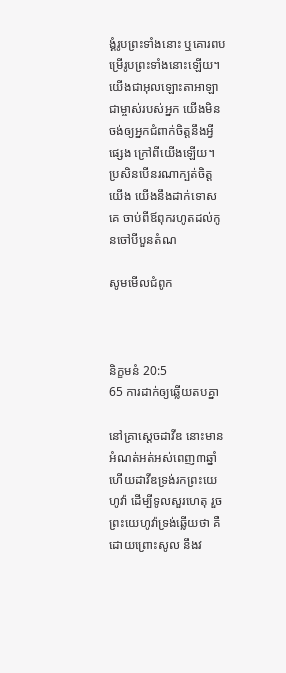ង្គំរូបព្រះទាំងនោះ ឬគោរពបម្រើរូបព្រះទាំងនោះឡើយ។ យើងជាអុលឡោះ‌តាអាឡា ជាម្ចាស់របស់អ្នក យើងមិនចង់ឲ្យអ្នកជំពាក់ចិត្តនឹងអ្វីផ្សេង ក្រៅពីយើងឡើយ។ ប្រសិនបើនរណាក្បត់ចិត្តយើង យើងនឹងដាក់ទោសគេ ចាប់ពីឪពុករហូតដល់កូនចៅបីបួនតំណ

សូមមើលជំពូក



និក្ខមនំ 20:5
65 ការដាក់ឲ្យឆ្លើយតបគ្នា

នៅគ្រាស្តេចដាវីឌ នោះមានអំណត់អត់អស់ពេញ៣ឆ្នាំ ហើយដាវីឌទ្រង់រកព្រះ‌យេហូវ៉ា ដើម្បីទូលសួរហេតុ រួចព្រះ‌យេហូវ៉ាទ្រង់ឆ្លើយថា គឺដោយព្រោះសូល នឹងវ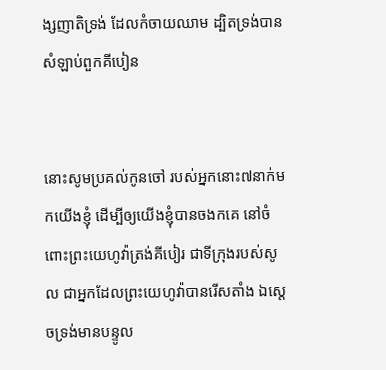ង្ស‌ញាតិទ្រង់ ដែលកំចាយឈាម ដ្បិតទ្រង់បានសំឡាប់ពួកគីបៀន


នោះសូមប្រគល់កូនចៅ របស់អ្នកនោះ៧នាក់មកយើងខ្ញុំ ដើម្បីឲ្យយើងខ្ញុំបានចងកគេ នៅចំពោះព្រះ‌យេហូវ៉ាត្រង់គីបៀរ ជាទីក្រុងរបស់សូល ជាអ្នកដែលព្រះ‌យេហូវ៉ាបានរើសតាំង ឯស្តេចទ្រង់មានបន្ទូល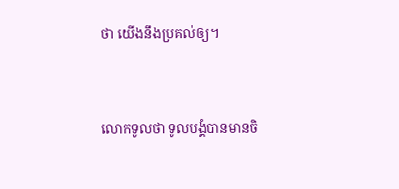ថា យើងនឹងប្រគល់ឲ្យ។


លោកទូលថា ទូលបង្គំបានមានចិ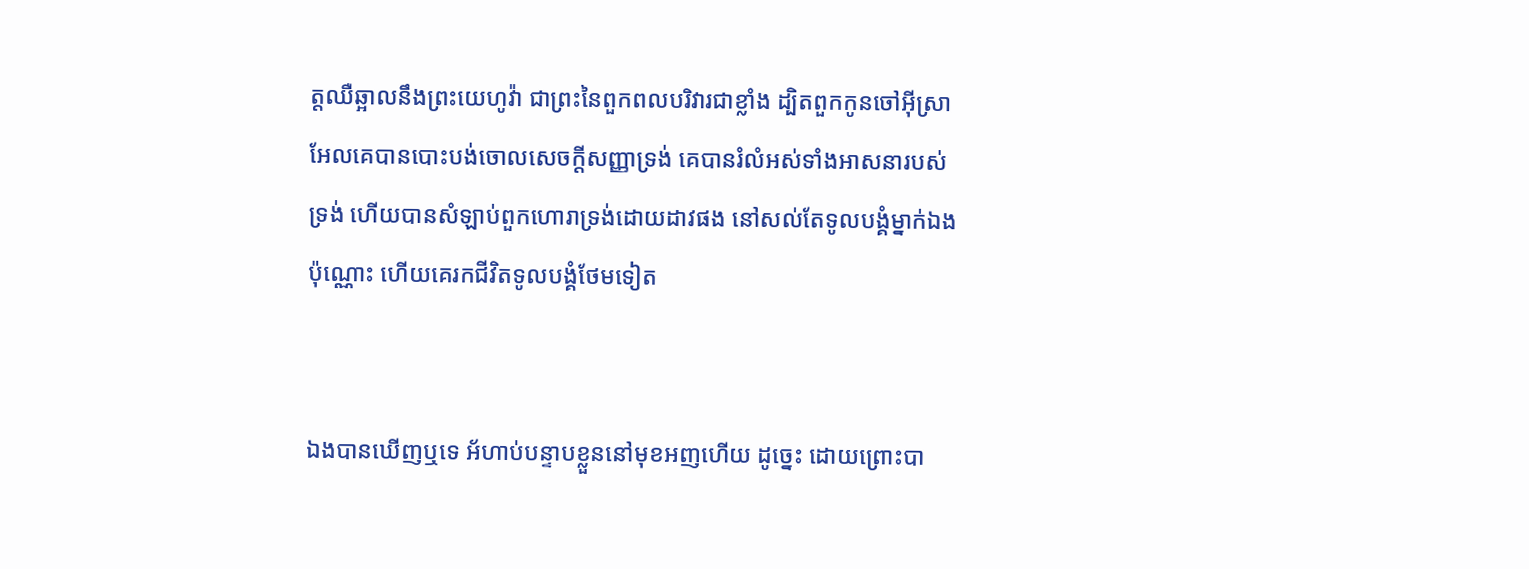ត្តឈឺ‌ឆ្អាលនឹងព្រះ‌យេហូវ៉ា ជាព្រះនៃពួកពលបរិវារជាខ្លាំង ដ្បិតពួកកូនចៅអ៊ីស្រាអែលគេបានបោះ‌បង់ចោលសេចក្ដីសញ្ញាទ្រង់ គេបានរំលំអស់ទាំងអាសនារបស់ទ្រង់ ហើយបានសំឡាប់ពួកហោរាទ្រង់ដោយដាវផង នៅសល់តែទូលបង្គំម្នាក់ឯងប៉ុណ្ណោះ ហើយគេរកជីវិតទូលបង្គំថែមទៀត


ឯងបានឃើញឬទេ អ័ហាប់បន្ទាបខ្លួននៅមុខអញហើយ ដូច្នេះ ដោយព្រោះបា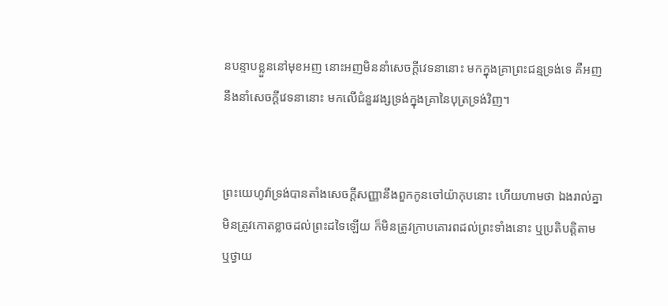នបន្ទាបខ្លួននៅមុខអញ នោះអញមិននាំសេចក្ដីវេទនានោះ មកក្នុងគ្រាព្រះ‌ជន្មទ្រង់ទេ គឺអញនឹងនាំសេចក្ដីវេទនានោះ មកលើជំនួរវង្សទ្រង់ក្នុងគ្រានៃបុត្រទ្រង់វិញ។


ព្រះ‌យេហូវ៉ាទ្រង់បានតាំងសេចក្ដីសញ្ញានឹងពួកកូនចៅយ៉ាកុបនោះ ហើយហាមថា ឯងរាល់គ្នាមិនត្រូវកោត‌ខ្លាចដល់ព្រះដទៃឡើយ ក៏មិនត្រូវក្រាបគោរពដល់ព្រះទាំងនោះ ឬប្រតិ‌បត្តិតាម ឬថ្វាយ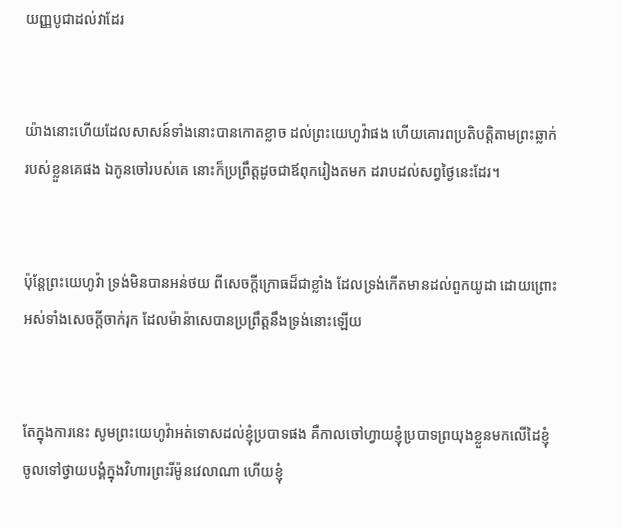យញ្ញ‌បូជាដល់វាដែរ


យ៉ាងនោះហើយដែលសាសន៍ទាំងនោះបានកោត‌ខ្លាច ដល់ព្រះ‌យេហូវ៉ាផង ហើយគោរពប្រតិ‌បត្តិតាមព្រះឆ្លាក់របស់ខ្លួនគេផង ឯកូនចៅរបស់គេ នោះក៏ប្រព្រឹត្តដូចជាឪពុករៀងតមក ដរាបដល់សព្វថ្ងៃនេះដែរ។


ប៉ុន្តែព្រះ‌យេហូវ៉ា ទ្រង់មិនបានអន់ថយ ពីសេចក្ដីក្រោធដ៏ជាខ្លាំង ដែលទ្រង់កើតមានដល់ពួកយូដា ដោយព្រោះអស់ទាំងសេចក្ដីចាក់‌រុក ដែលម៉ាន៉ាសេបានប្រព្រឹត្តនឹងទ្រង់នោះឡើយ


តែក្នុងការនេះ សូមព្រះ‌យេហូវ៉ាអត់ទោសដល់ខ្ញុំប្របាទផង គឺកាលចៅហ្វាយខ្ញុំប្របាទព្រយុងខ្លួនមកលើដៃខ្ញុំ ចូលទៅថ្វាយ‌បង្គំក្នុងវិហារព្រះរីម៉ូនវេលាណា ហើយខ្ញុំ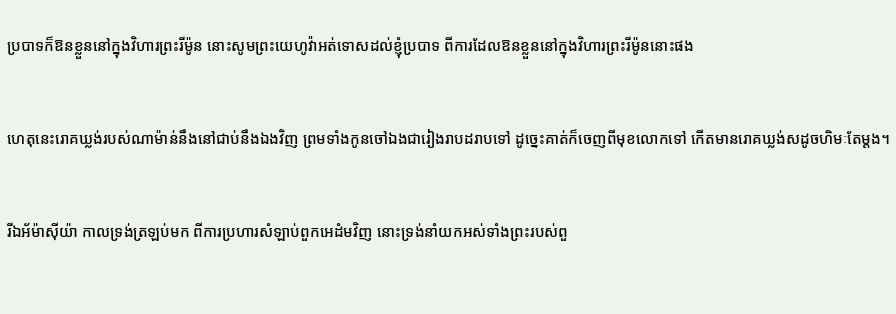ប្របាទក៏ឱនខ្លួននៅក្នុងវិហារព្រះរីម៉ូន នោះសូមព្រះ‌យេហូវ៉ាអត់ទោសដល់ខ្ញុំប្របាទ ពីការដែលឱនខ្លួននៅក្នុងវិហារព្រះរីម៉ូននោះផង


ហេតុនេះរោគឃ្លង់របស់ណាម៉ាន់នឹងនៅជាប់នឹងឯងវិញ ព្រមទាំងកូនចៅឯងជារៀង‌រាបដរាបទៅ ដូច្នេះគាត់ក៏ចេញពីមុខលោកទៅ កើតមានរោគឃ្លង់សដូចហិមៈតែម្តង។


រីឯអ័ម៉ា‌ស៊ីយ៉ា កាលទ្រង់ត្រឡប់មក ពីការប្រហារសំឡាប់ពួកអេដំមវិញ នោះទ្រង់នាំយកអស់ទាំងព្រះរបស់ពួ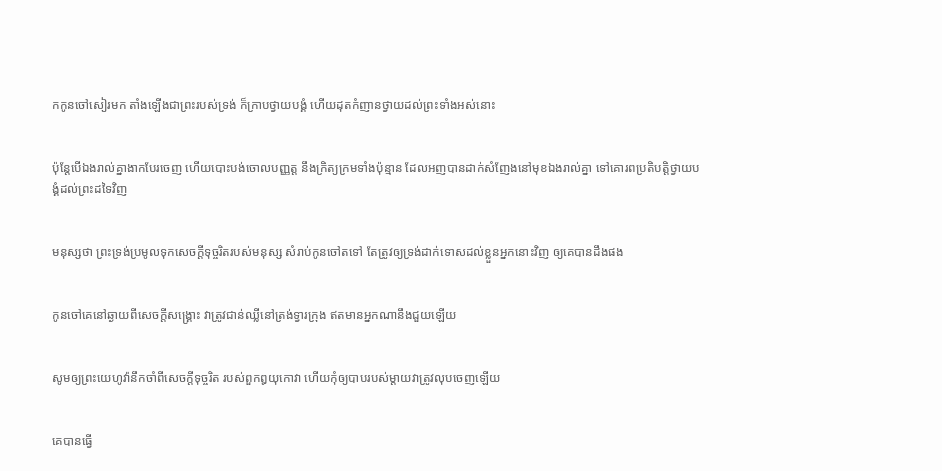កកូនចៅសៀរមក តាំងឡើងជាព្រះរបស់ទ្រង់ ក៏ក្រាបថ្វាយ‌បង្គំ ហើយដុតកំញានថ្វាយដល់ព្រះទាំងអស់នោះ


ប៉ុន្តែបើឯងរាល់គ្នាងាកបែរចេញ ហើយបោះ‌បង់ចោលបញ្ញត្ត នឹងក្រិត្យ‌ក្រមទាំងប៉ុន្មាន ដែលអញបានដាក់សំញែងនៅមុខឯងរាល់គ្នា ទៅគោរពប្រតិ‌បត្តិថ្វាយ‌បង្គំដល់ព្រះដទៃវិញ


មនុស្សថា ព្រះ‌ទ្រង់ប្រមូលទុកសេចក្ដីទុច្ចរិតរបស់មនុស្ស សំរាប់កូនចៅតទៅ តែត្រូវឲ្យទ្រង់ដាក់ទោសដល់ខ្លួនអ្នកនោះវិញ ឲ្យគេបានដឹងផង


កូនចៅគេនៅឆ្ងាយពីសេចក្ដីសង្គ្រោះ វាត្រូវជាន់ឈ្លីនៅត្រង់ទ្វារក្រុង ឥតមានអ្នកណានឹងជួយឡើយ


សូមឲ្យព្រះ‌យេហូវ៉ានឹកចាំពីសេចក្ដីទុច្ចរិត របស់ពួកឰយុកោវា ហើយកុំឲ្យបាបរបស់ម្តាយវាត្រូវលុបចេញឡើយ


គេបានធ្វើ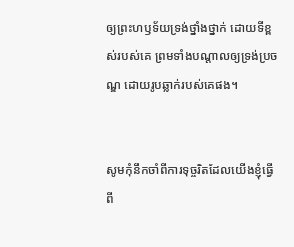ឲ្យព្រះ‌ហឫទ័យទ្រង់ថ្នាំង‌ថ្នាក់ ដោយទីខ្ពស់របស់គេ ព្រមទាំងបណ្តាលឲ្យទ្រង់ប្រចណ្ឌ ដោយរូបឆ្លាក់របស់គេផង។


សូមកុំនឹកចាំពីការទុច្ចរិតដែលយើងខ្ញុំធ្វើពី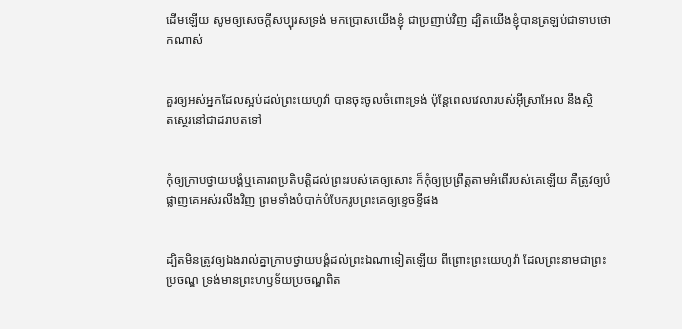ដើមឡើយ សូមឲ្យសេចក្ដីសប្បុរសទ្រង់ មកប្រោសយើងខ្ញុំ ជាប្រញាប់វិញ ដ្បិតយើងខ្ញុំបានត្រឡប់ជាទាបថោកណាស់


គួរឲ្យអស់អ្នកដែលស្អប់ដល់ព្រះ‌យេហូវ៉ា បានចុះចូលចំពោះទ្រង់ ប៉ុន្តែពេលវេលារបស់អ៊ីស្រាអែល នឹងស្ថិត‌ស្ថេរនៅជាដរាបតទៅ


កុំឲ្យក្រាបថ្វាយ‌បង្គំឬគោរពប្រតិ‌បត្តិដល់ព្រះរបស់គេឲ្យសោះ ក៏កុំឲ្យប្រព្រឹត្តតាមអំពើរបស់គេឡើយ គឺត្រូវឲ្យបំផ្លាញគេអស់រលីងវិញ ព្រមទាំងបំបាក់បំបែករូបព្រះគេឲ្យខ្ទេច‌ខ្ទីផង


ដ្បិតមិនត្រូវឲ្យឯងរាល់គ្នាក្រាបថ្វាយ‌បង្គំដល់ព្រះឯណាទៀតឡើយ ពីព្រោះព្រះ‌យេហូវ៉ា ដែលព្រះនាមជាព្រះប្រចណ្ឌ ទ្រង់មានព្រះ‌ហឫទ័យប្រចណ្ឌពិត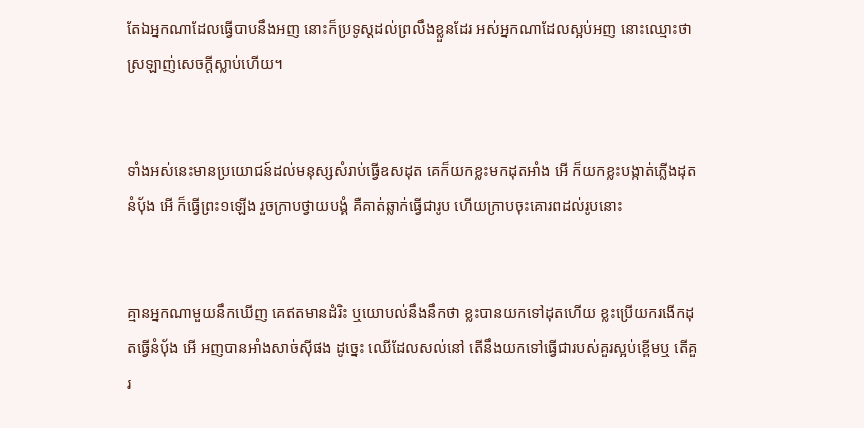តែឯអ្នកណាដែលធ្វើបាបនឹងអញ នោះក៏ប្រទូស្តដល់ព្រលឹងខ្លួនដែរ អស់អ្នកណាដែលស្អប់អញ នោះឈ្មោះថាស្រឡាញ់សេចក្ដីស្លាប់ហើយ។


ទាំងអស់នេះមានប្រយោជន៍ដល់មនុស្សសំរាប់ធ្វើឧសដុត គេក៏យកខ្លះមកដុតអាំង អើ ក៏យកខ្លះបង្កាត់ភ្លើងដុតនំបុ័ង អើ ក៏ធ្វើព្រះ១ឡើង រួចក្រាបថ្វាយ‌បង្គំ គឺគាត់ឆ្លាក់ធ្វើជារូប ហើយក្រាបចុះគោរពដល់រូបនោះ


គ្មានអ្នកណាមួយនឹកឃើញ គេឥតមានដំរិះ ឬយោបល់នឹងនឹកថា ខ្លះបានយកទៅដុតហើយ ខ្លះប្រើយករងើកដុតធ្វើនំបុ័ង អើ អញបានអាំងសាច់ស៊ីផង ដូច្នេះ ឈើដែលសល់នៅ តើនឹងយកទៅធ្វើជារបស់គួរស្អប់ខ្ពើមឬ តើគួរ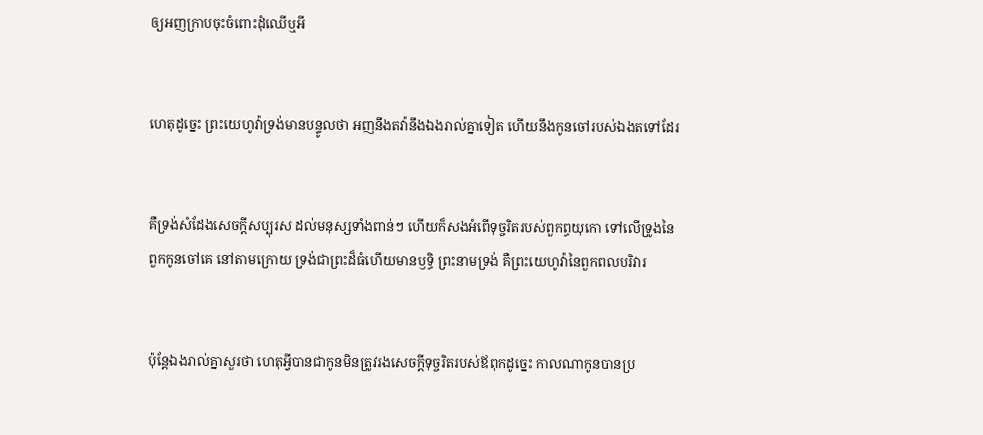ឲ្យអញក្រាបចុះចំពោះដុំឈើឬអី


ហេតុដូច្នេះ ព្រះ‌យេហូវ៉ាទ្រង់មានបន្ទូលថា អញនឹងតវ៉ានឹងឯងរាល់គ្នាទៀត ហើយនឹងកូនចៅរបស់ឯងតទៅដែរ


គឺទ្រង់សំដែងសេចក្ដីសប្បុរស ដល់មនុស្សទាំងពាន់ៗ ហើយក៏សងអំពើទុច្ចរិតរបស់ពួកព្ធយុ‌កោ ទៅលើទ្រូងនៃពួកកូនចៅគេ នៅតាមក្រោយ ទ្រង់ជាព្រះដ៏ធំហើយមានឫទ្ធិ ព្រះ‌នាមទ្រង់ គឺព្រះ‌យេហូវ៉ានៃពួកពល‌បរិវារ


ប៉ុន្តែឯងរាល់គ្នាសួរថា ហេតុអ្វីបានជាកូនមិនត្រូវរងសេចក្ដីទុច្ចរិតរបស់ឪពុកដូច្នេះ កាលណាកូនបានប្រ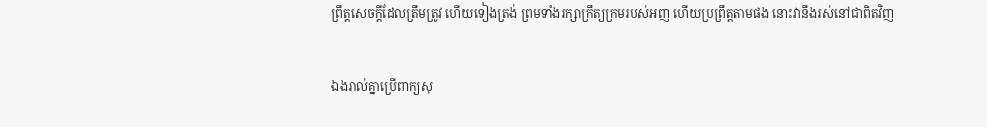ព្រឹត្តសេចក្ដីដែលត្រឹម‌ត្រូវ ហើយទៀងត្រង់ ព្រមទាំងរក្សាក្រឹត្យ‌ក្រមរបស់អញ ហើយប្រព្រឹត្តតាមផង នោះវានឹងរស់នៅជាពិតវិញ


ឯងរាល់គ្នាប្រើពាក្យសុ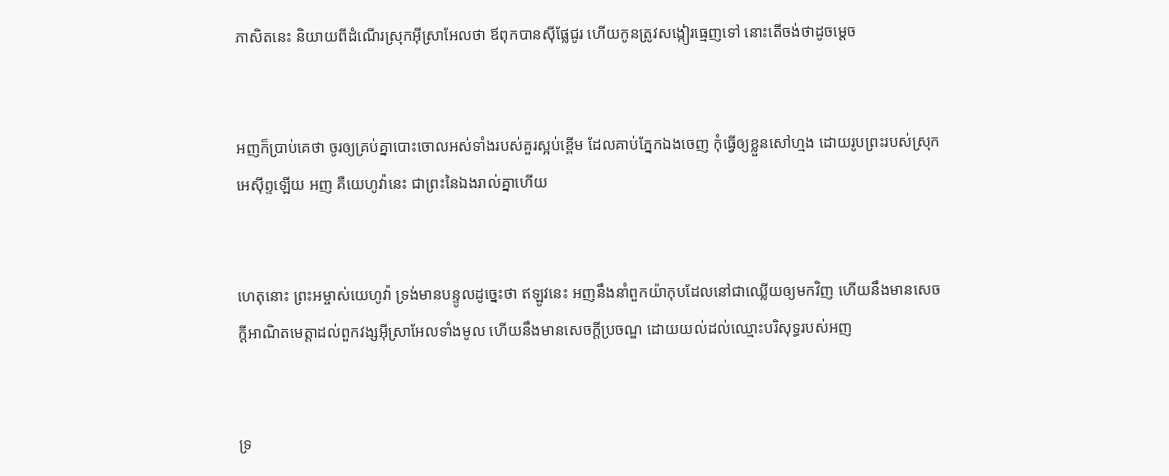ភាសិតនេះ និយាយពីដំណើរស្រុកអ៊ីស្រាអែលថា ឪពុកបានស៊ីផ្លែជូរ ហើយកូនត្រូវសង្កៀរធ្មេញទៅ នោះតើចង់ថាដូចម្តេច


អញក៏ប្រាប់គេថា ចូរឲ្យគ្រប់គ្នាបោះចោលអស់ទាំងរបស់គួរស្អប់ខ្ពើម ដែលគាប់ភ្នែកឯងចេញ កុំធ្វើឲ្យខ្លួនសៅ‌ហ្មង ដោយរូបព្រះរបស់ស្រុកអេស៊ីព្ទឡើយ អញ គឺយេហូវ៉ានេះ ជាព្រះនៃឯងរាល់គ្នាហើយ


ហេតុនោះ ព្រះ‌អម្ចាស់យេហូវ៉ា ទ្រង់មានបន្ទូលដូច្នេះថា ឥឡូវនេះ អញនឹងនាំពួកយ៉ាកុបដែលនៅជាឈ្លើយឲ្យមកវិញ ហើយនឹងមានសេចក្ដីអាណិតមេត្តាដល់ពួកវង្សអ៊ីស្រាអែលទាំងមូល ហើយនឹងមានសេចក្ដីប្រចណ្ឌ ដោយយល់ដល់ឈ្មោះបរិសុទ្ធរបស់អញ


ទ្រ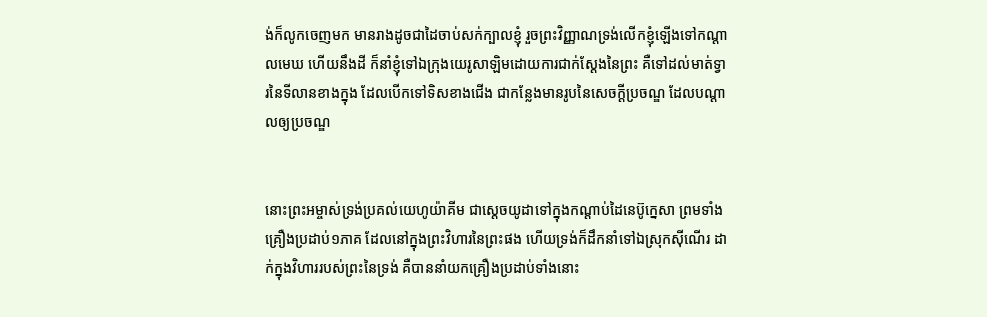ង់ក៏លូកចេញមក មានរាងដូចជាដៃចាប់សក់ក្បាលខ្ញុំ រួចព្រះ‌វិញ្ញាណទ្រង់លើកខ្ញុំឡើងទៅកណ្តាលមេឃ ហើយនឹងដី ក៏នាំខ្ញុំទៅឯក្រុងយេរូ‌សាឡិមដោយការជាក់‌ស្តែងនៃព្រះ គឺទៅដល់មាត់ទ្វារនៃទីលានខាងក្នុង ដែលបើកទៅទិសខាងជើង ជាកន្លែងមានរូបនៃសេចក្ដីប្រចណ្ឌ ដែលបណ្តាលឲ្យប្រចណ្ឌ


នោះព្រះ‌អម្ចាស់ទ្រង់ប្រគល់យេហូ‌យ៉ាគីម ជាស្តេចយូដាទៅក្នុងកណ្តាប់ដៃនេប៊ូ‌ក្នេសា ព្រមទាំងគ្រឿងប្រដាប់១ភាគ ដែលនៅក្នុងព្រះ‌វិហារនៃព្រះផង ហើយទ្រង់ក៏ដឹក‌នាំទៅឯស្រុកស៊ីណើរ ដាក់ក្នុងវិហាររបស់ព្រះនៃទ្រង់ គឺបាននាំយកគ្រឿងប្រដាប់ទាំងនោះ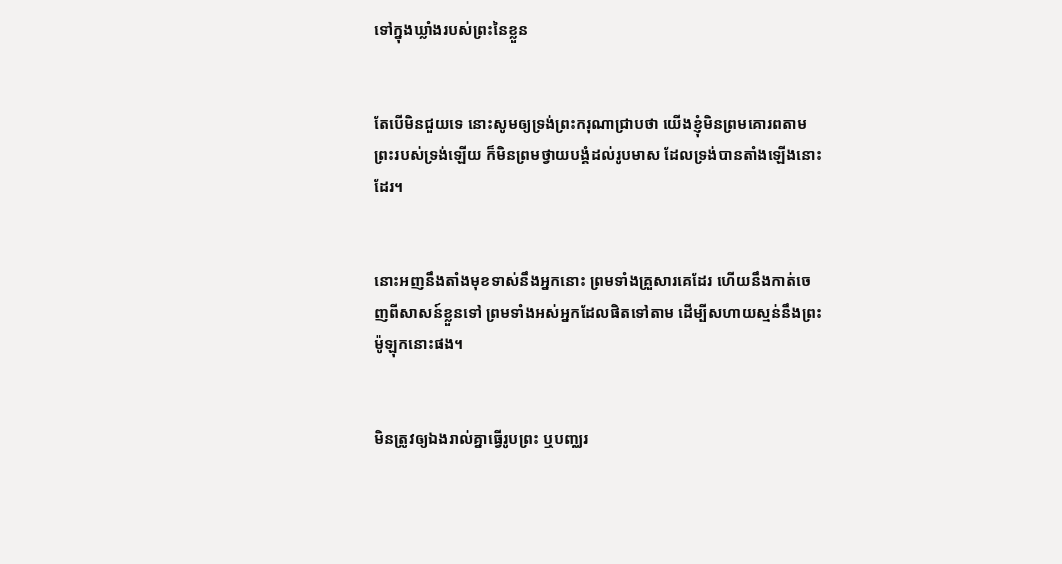ទៅក្នុងឃ្លាំងរបស់ព្រះនៃខ្លួន


តែបើមិនជួយទេ នោះសូមឲ្យទ្រង់ព្រះ‌ករុណាជ្រាបថា យើងខ្ញុំមិនព្រមគោរពតាមព្រះរបស់ទ្រង់ឡើយ ក៏មិនព្រមថ្វាយ‌បង្គំដល់រូបមាស ដែលទ្រង់បានតាំងឡើងនោះដែរ។


នោះអញនឹងតាំងមុខទាស់នឹងអ្នកនោះ ព្រមទាំងគ្រួសារគេដែរ ហើយនឹងកាត់ចេញពីសាសន៍ខ្លួនទៅ ព្រមទាំងអស់អ្នកដែលផិតទៅតាម ដើម្បីសហាយ‌ស្មន់នឹងព្រះម៉ូឡុកនោះផង។


មិនត្រូវឲ្យឯងរាល់គ្នាធ្វើរូបព្រះ ឬបញ្ឈរ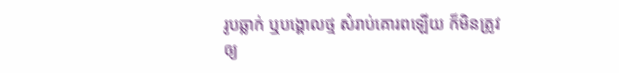រូបឆ្លាក់ ឬបង្គោលថ្ម សំរាប់គោរពឡើយ ក៏មិនត្រូវឲ្យ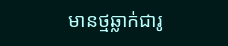មានថ្មឆ្លាក់ជារូ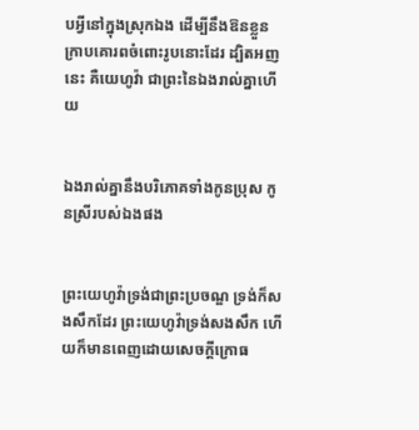បអ្វីនៅក្នុងស្រុកឯង ដើម្បីនឹងឱនខ្លួនក្រាបគោរពចំពោះរូបនោះដែរ ដ្បិតអញនេះ គឺយេហូវ៉ា ជាព្រះនៃឯងរាល់គ្នាហើយ


ឯងរាល់គ្នានឹងបរិភោគទាំងកូនប្រុស កូនស្រីរបស់ឯងផង


ព្រះ‌យេហូវ៉ាទ្រង់ជាព្រះប្រចណ្ឌ ទ្រង់ក៏សង‌សឹកដែរ ព្រះ‌យេហូវ៉ាទ្រង់សង‌សឹក ហើយក៏មានពេញដោយសេចក្ដីក្រោធ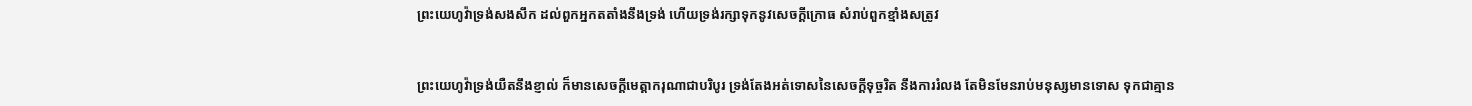ព្រះ‌យេហូវ៉ាទ្រង់សង‌សឹក ដល់ពួកអ្នកតតាំងនឹងទ្រង់ ហើយទ្រង់រក្សាទុកនូវសេចក្ដីក្រោធ សំរាប់ពួកខ្មាំងសត្រូវ


ព្រះ‌យេហូវ៉ាទ្រង់យឺតនឹងខ្ញាល់ ក៏មានសេចក្ដីមេត្តា‌ករុណាជាបរិបូរ ទ្រង់តែងអត់ទោសនៃសេចក្ដីទុច្ចរិត នឹងការរំលង តែមិនមែនរាប់មនុស្សមានទោស ទុកជាគ្មាន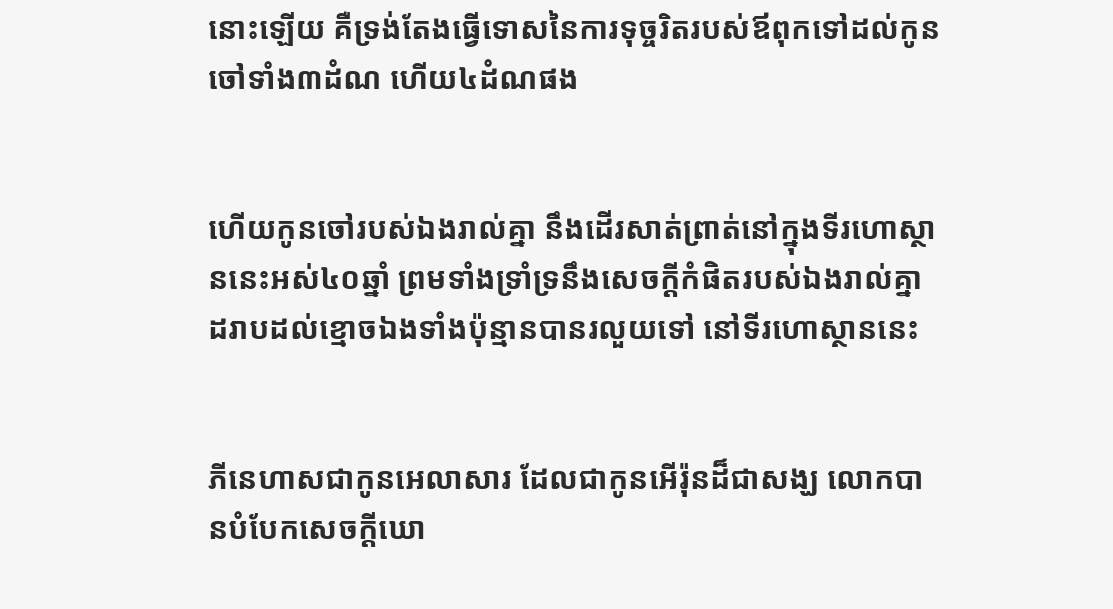នោះឡើយ គឺទ្រង់តែងធ្វើទោសនៃការទុច្ចរិតរបស់ឪពុកទៅដល់កូនចៅទាំង៣ដំណ ហើយ៤ដំណផង


ហើយកូនចៅរបស់ឯងរាល់គ្នា នឹងដើរសាត់‌ព្រាត់នៅក្នុងទីរហោ‌ស្ថាននេះអស់៤០ឆ្នាំ ព្រមទាំងទ្រាំ‌ទ្រនឹងសេចក្ដីកំផិតរបស់ឯងរាល់គ្នា ដរាបដល់ខ្មោចឯងទាំងប៉ុន្មានបានរលួយទៅ នៅទីរហោ‌ស្ថាននេះ


ភីនេ‌ហាសជាកូនអេលាសារ ដែលជាកូនអើរ៉ុនដ៏ជាសង្ឃ លោកបានបំបែកសេចក្ដីឃោ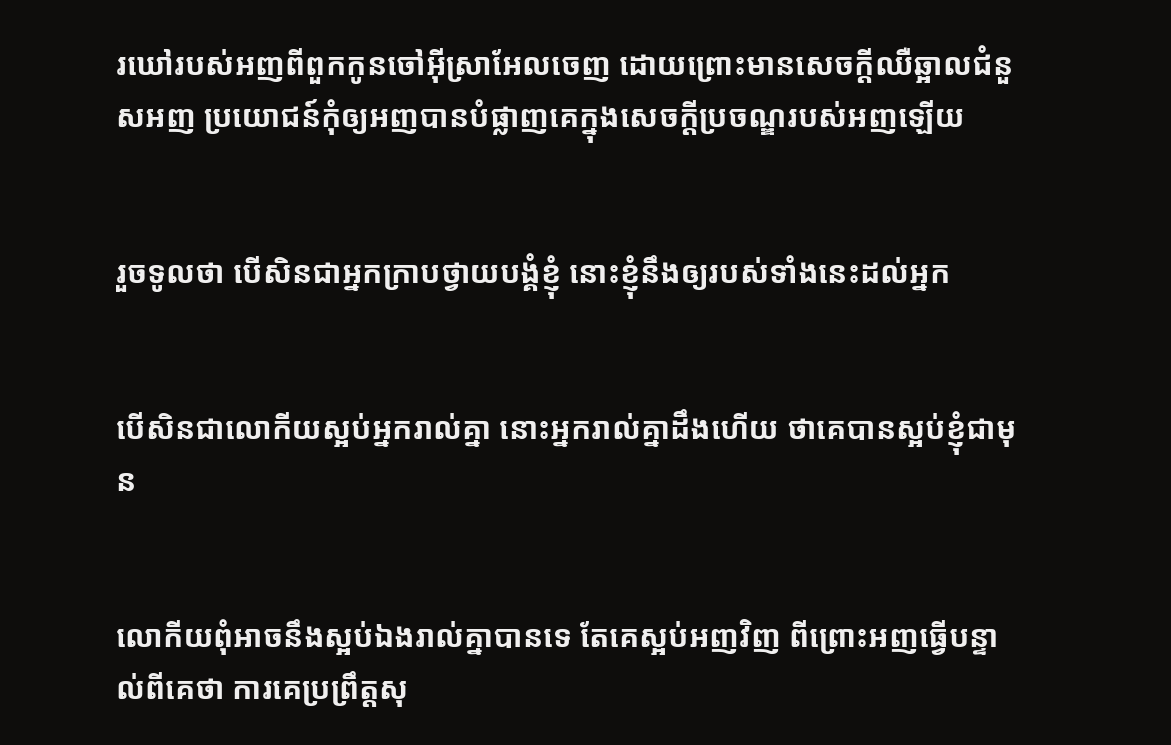រ‌ឃៅរបស់អញពីពួកកូនចៅអ៊ីស្រាអែលចេញ ដោយព្រោះមានសេចក្ដីឈឺ‌ឆ្អាលជំនួសអញ ប្រយោជន៍កុំឲ្យអញបានបំផ្លាញគេក្នុងសេចក្ដីប្រចណ្ឌរបស់អញឡើយ


រួចទូលថា បើសិនជាអ្នកក្រាបថ្វាយ‌បង្គំខ្ញុំ នោះខ្ញុំនឹងឲ្យរបស់ទាំងនេះដល់អ្នក


បើសិនជាលោកីយស្អប់អ្នករាល់គ្នា នោះអ្នករាល់គ្នាដឹងហើយ ថាគេបានស្អប់ខ្ញុំជាមុន


លោកីយពុំអាចនឹងស្អប់ឯងរាល់គ្នាបានទេ តែគេស្អប់អញវិញ ពីព្រោះអញធ្វើបន្ទាល់ពីគេថា ការគេប្រព្រឹត្តសុ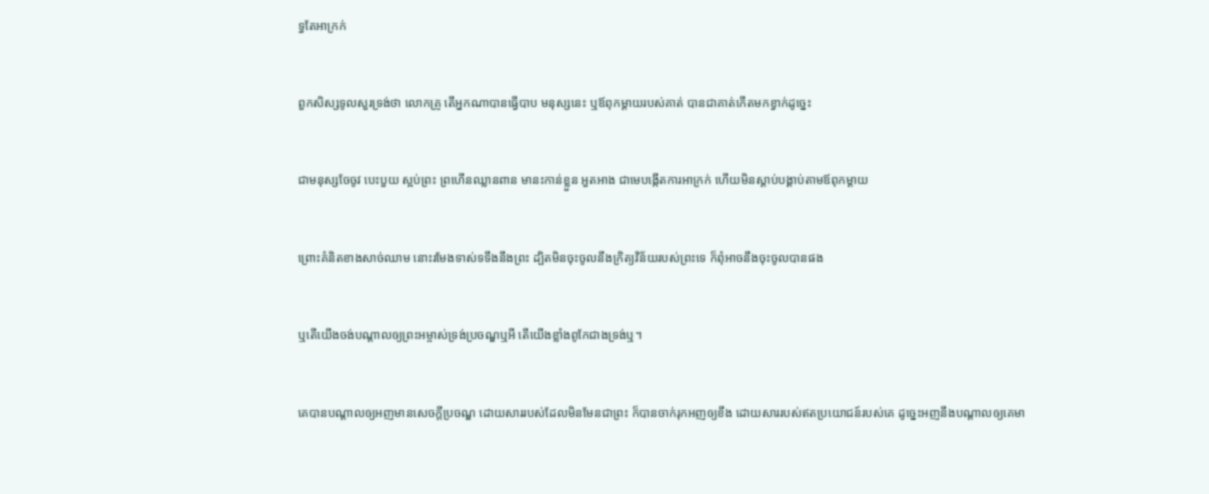ទ្ធតែអាក្រក់


ពួកសិស្សទូលសួរទ្រង់ថា លោកគ្រូ តើអ្នកណាបានធ្វើបាប មនុស្សនេះ ឬឪពុកម្តាយរបស់គាត់ បានជាគាត់កើតមកខ្វាក់ដូច្នេះ


ជាមនុស្សចែ‌ចូវ បេះ‌បួយ ស្អប់ព្រះ ព្រហើនឈ្លាន‌ពាន មានះកាន់ខ្លួន អួតអាង ជាមេបង្កើតការអាក្រក់ ហើយមិនស្តាប់បង្គាប់តាមឪពុកម្តាយ


ព្រោះគំនិតខាងសាច់ឈាម នោះរមែងទាស់ទទឹងនឹងព្រះ ដ្បិតមិនចុះចូលនឹងក្រិត្យ‌វិន័យរបស់ព្រះទេ ក៏ពុំអាចនឹងចុះចូលបានផង


ឬតើយើងចង់បណ្តាលឲ្យព្រះ‌អម្ចាស់ទ្រង់ប្រចណ្ឌឬអី តើយើងខ្លាំងពូកែជាងទ្រង់ឬ។


គេបានបណ្តាលឲ្យអញមានសេចក្ដីប្រចណ្ឌ ដោយ‌សាររបស់ដែលមិនមែនជាព្រះ ក៏បានចាក់‌រុកអញឲ្យខឹង ដោយ‌សាររបស់ឥតប្រយោជន៍របស់គេ ដូច្នេះអញនឹងបណ្តាលឲ្យគេមា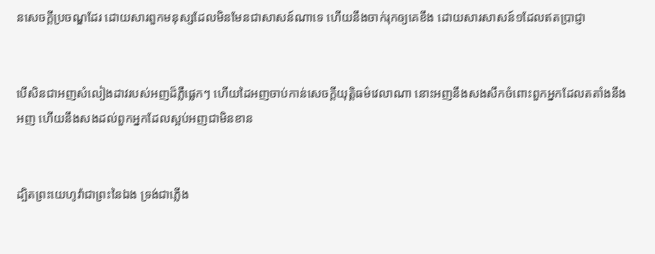នសេចក្ដីប្រចណ្ឌដែរ ដោយ‌សារពួកមនុស្សដែលមិនមែនជាសាសន៍ណាទេ ហើយនឹងចាក់‌រុកឲ្យគេខឹង ដោយ‌សារសាសន៍១ដែលឥតប្រាជ្ញា


បើ‌សិនជាអញសំលៀងដាវរបស់អញដ៏ភ្លឺ‌ផ្លេកៗ ហើយដៃអញចាប់កាន់សេចក្ដីយុត្តិ‌ធម៌វេលាណា នោះអញនឹងសង‌សឹកចំពោះពួកអ្នកដែលតតាំងនឹងអញ ហើយនឹងសងដល់ពួកអ្នកដែលស្អប់អញជាមិនខាន


ដ្បិតព្រះ‌យេហូវ៉ាជាព្រះនៃឯង ទ្រង់ជាភ្លើង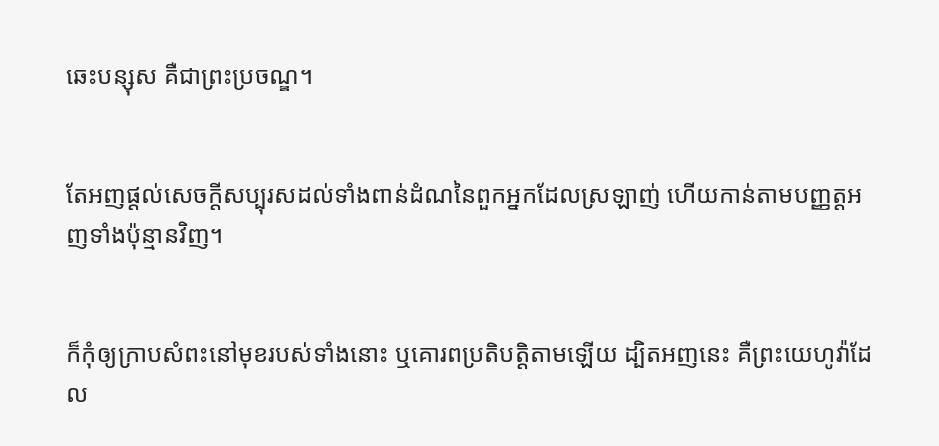ឆេះបន្សុស គឺជាព្រះប្រចណ្ឌ។


តែអញផ្តល់សេចក្ដីសប្បុរសដល់ទាំងពាន់ដំណនៃពួកអ្នកដែលស្រឡាញ់ ហើយកាន់តាមបញ្ញត្តអញទាំងប៉ុន្មានវិញ។


ក៏កុំឲ្យក្រាបសំពះនៅមុខរបស់ទាំងនោះ ឬគោរពប្រតិ‌បត្តិតាមឡើយ ដ្បិតអញនេះ គឺព្រះ‌យេហូវ៉ាដែល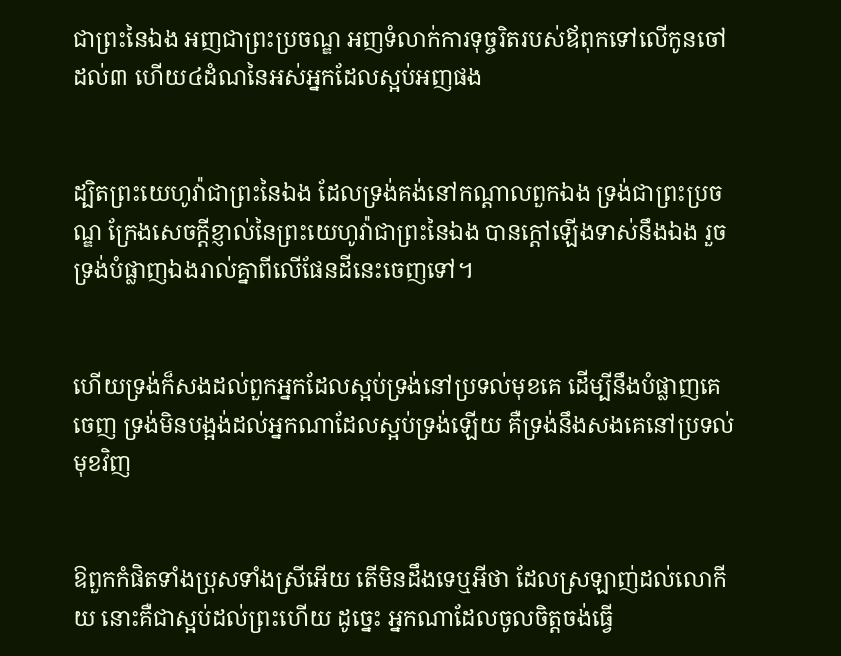ជាព្រះនៃឯង អញជាព្រះប្រចណ្ឌ អញទំលាក់ការទុច្ចរិតរបស់ឪពុកទៅលើកូនចៅ ដល់៣ ហើយ៤ដំណនៃអស់អ្នកដែលស្អប់អញផង


ដ្បិតព្រះ‌យេហូវ៉ាជាព្រះនៃឯង ដែលទ្រង់គង់នៅកណ្តាលពួកឯង ទ្រង់ជាព្រះប្រចណ្ឌ ក្រែងសេចក្ដីខ្ញាល់នៃព្រះ‌យេហូវ៉ាជាព្រះនៃឯង បានក្តៅឡើងទាស់នឹងឯង រួចទ្រង់បំផ្លាញឯងរាល់គ្នាពីលើផែនដីនេះចេញទៅ។


ហើយទ្រង់ក៏សងដល់ពួកអ្នកដែលស្អប់ទ្រង់នៅប្រទល់មុខគេ ដើម្បីនឹងបំផ្លាញគេចេញ ទ្រង់មិនបង្អង់ដល់អ្នកណាដែលស្អប់ទ្រង់ឡើយ គឺទ្រង់នឹងសងគេនៅប្រទល់មុខវិញ


ឱពួកកំផិតទាំងប្រុសទាំងស្រីអើយ តើមិនដឹងទេឬអីថា ដែលស្រឡាញ់ដល់លោកីយ នោះគឺជាស្អប់ដល់ព្រះហើយ ដូច្នេះ អ្នកណាដែលចូលចិត្តចង់ធ្វើ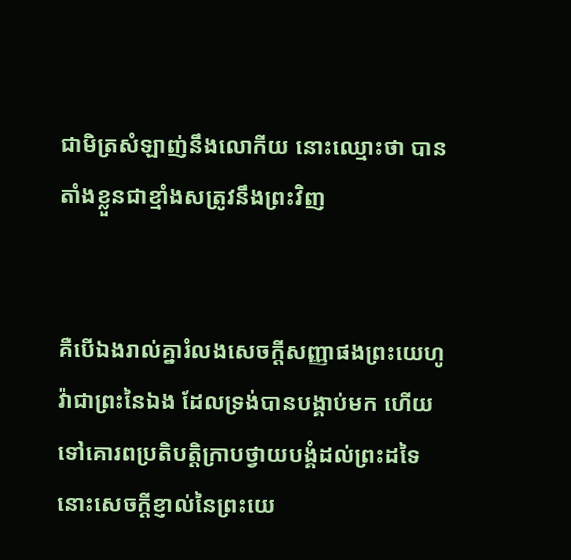ជាមិត្រសំឡាញ់នឹងលោកីយ នោះឈ្មោះថា បានតាំងខ្លួនជាខ្មាំងសត្រូវនឹងព្រះវិញ


គឺបើឯងរាល់គ្នារំលងសេចក្ដីសញ្ញាផងព្រះ‌យេហូវ៉ាជាព្រះនៃឯង ដែលទ្រង់បានបង្គាប់មក ហើយទៅគោរពប្រតិ‌បត្តិក្រាបថ្វាយ‌បង្គំដល់ព្រះដទៃ នោះសេចក្ដីខ្ញាល់នៃព្រះ‌យេ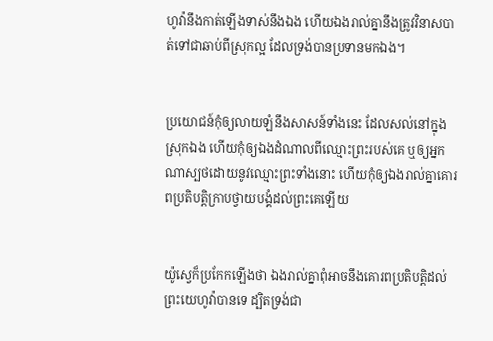ហូវ៉ានឹងកាត់ឡើងទាស់នឹងឯង ហើយឯងរាល់គ្នានឹងត្រូវវិនាសបាត់ទៅជាឆាប់ពីស្រុកល្អ ដែលទ្រង់បានប្រទានមកឯង។


ប្រយោជន៍កុំឲ្យលាយ‌ឡំនឹងសាសន៍ទាំងនេះ ដែលសល់នៅក្នុងស្រុកឯង ហើយកុំឲ្យឯងដំណាលពីឈ្មោះព្រះរបស់គេ ឬឲ្យអ្នកណាស្បថដោយនូវឈ្មោះព្រះទាំងនោះ ហើយកុំឲ្យឯងរាល់គ្នាគោរពប្រតិ‌បត្តិក្រាបថ្វាយ‌បង្គំដល់ព្រះគេឡើយ


យ៉ូស្វេក៏ប្រកែកឡើងថា ឯងរាល់គ្នាពុំអាចនឹងគោរពប្រតិ‌បត្តិដល់ព្រះ‌យេហូវ៉ាបានទេ ដ្បិតទ្រង់ជា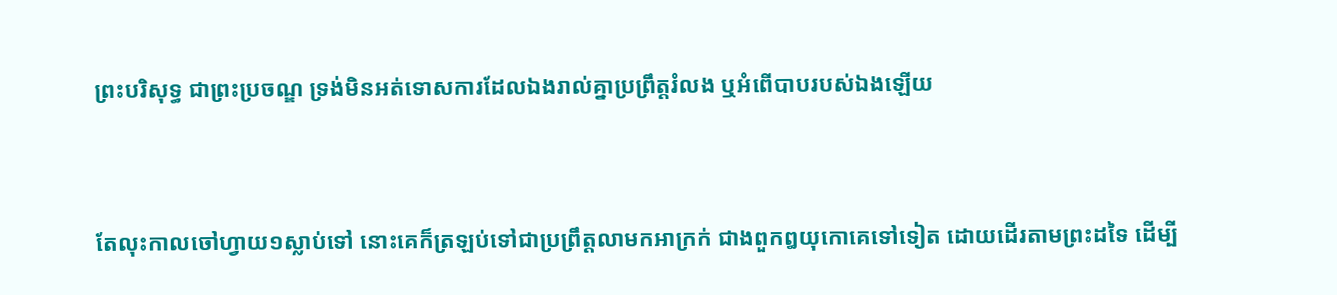ព្រះបរិសុទ្ធ ជាព្រះប្រចណ្ឌ ទ្រង់មិនអត់ទោសការដែលឯងរាល់គ្នាប្រព្រឹត្តរំលង ឬអំពើបាបរបស់ឯងឡើយ


តែលុះកាលចៅហ្វាយ១ស្លាប់ទៅ នោះគេក៏ត្រឡប់ទៅជាប្រព្រឹត្តលាមកអាក្រក់ ជាងពួកឰយុកោគេទៅទៀត ដោយដើរតាមព្រះដទៃ ដើម្បី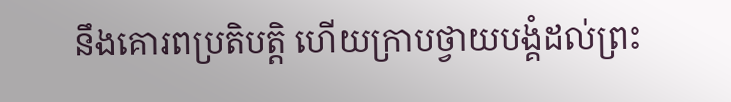នឹងគោរពប្រតិ‌បត្តិ ហើយក្រាបថ្វាយ‌បង្គំដល់ព្រះ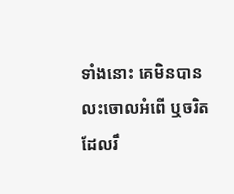ទាំងនោះ គេមិនបានលះចោលអំពើ ឬចរិត ដែលរឹ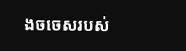ង‌ចចេសរបស់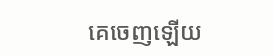គេចេញឡើយ